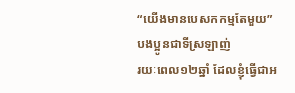“យើងមានបេសកកម្មតែមួយ”
បងប្អូនជាទីស្រឡាញ់
រយៈពេល១២ឆ្នាំ ដែលខ្ញុំធ្វើជាអ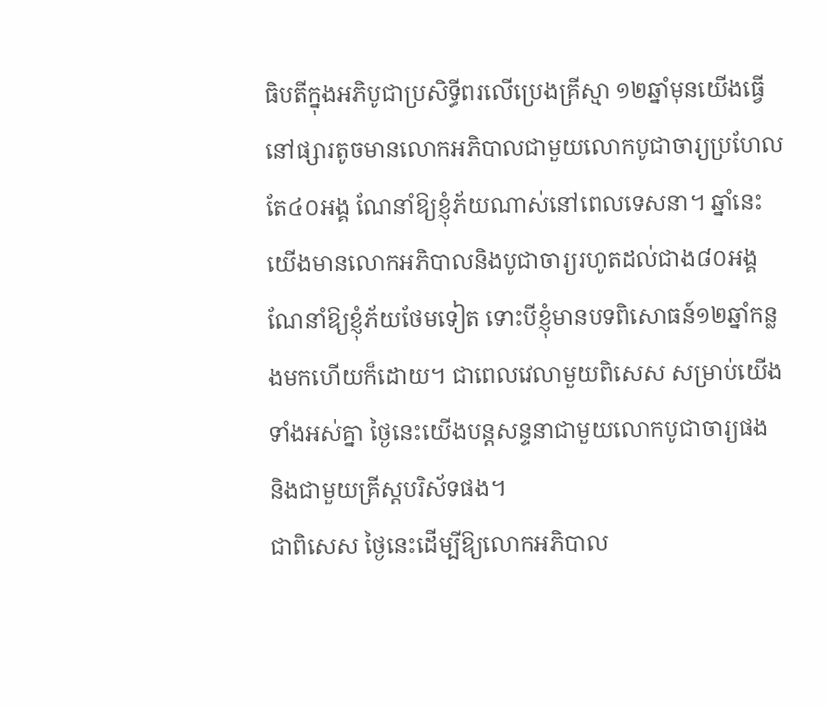ធិបតីក្នុងអភិបូជាប្រសិទ្ធីពរលើប្រេងគ្រីស្មា ១២ឆ្នាំមុនយើងធ្វើនៅផ្សារតូចមានលោកអភិបាលជាមួយលោកបូជាចារ្យប្រហែលតែ៤០អង្គ ណែនាំឱ្យខ្ញុំភ័យណាស់នៅពេលទេសនា។ ឆ្នាំនេះ យើងមានលោកអភិបាលនិងបូជាចារ្យរហូតដល់ជាង៨០អង្គ ណែនាំឱ្យខ្ញុំភ័យថែមទៀត ទោះបីខ្ញុំមានបទពិសោធន៍១២ឆ្នាំកន្លងមកហើយក៏ដោយ។ ជាពេលវេលាមួយពិសេស សម្រាប់យើងទាំងអស់គ្នា ថ្ងៃនេះយើងបន្តសន្ទនាជាមួយលោកបូជាចារ្យផង និងជាមួយគ្រីស្តបរិស័ទផង។
ជាពិសេស ថ្ងៃនេះដើម្បីឱ្យលោកអភិបាល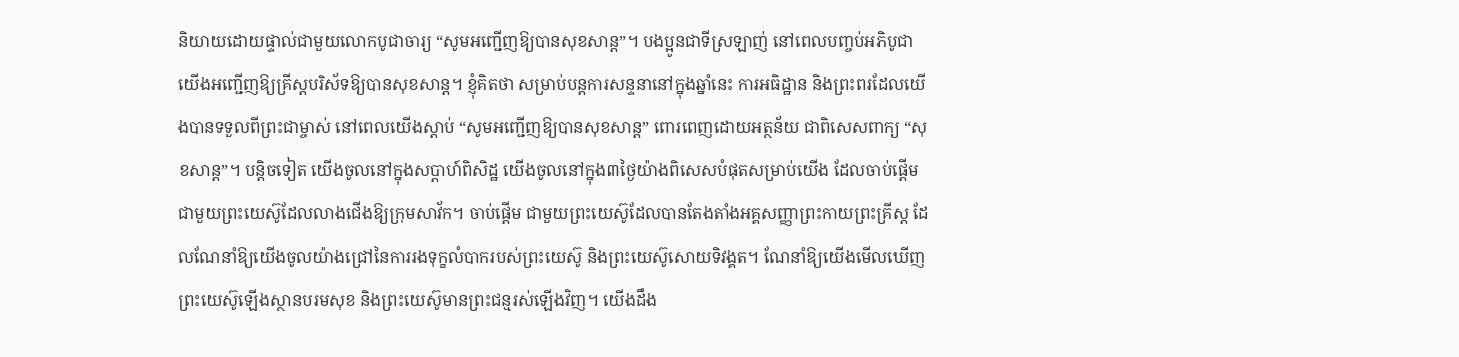និយាយដោយផ្ទាល់ជាមួយលោកបូជាចារ្យ “សូមអញ្ជើញឱ្យបានសុខសាន្ត”។ បងប្អូនជាទីស្រឡាញ់ នៅពេលបញ្ចប់អភិបូជាយើងអញ្ជើញឱ្យគ្រីស្តបរិស័ទឱ្យបានសុខសាន្ត។ ខ្ញុំគិតថា សម្រាប់បន្តការសន្ទនានៅក្នុងឆ្នាំនេះ ការអធិដ្ឋាន និងព្រះពរដែលយើងបានទទួលពីព្រះជាម្ចាស់ នៅពេលយើងស្តាប់ “សូមអញ្ជើញឱ្យបានសុខសាន្ត” ពោរពេញដោយអត្ថន័យ ជាពិសេសពាក្យ “សុខសាន្ត”។ បន្តិចទៀត យើងចូលនៅក្នុងសប្តាហ៍ពិសិដ្ឋ យើងចូលនៅក្នុង៣ថ្ងៃយ៉ាងពិសេសបំផុតសម្រាប់យើង ដែលចាប់ផ្តើមជាមួយព្រះយេស៊ូដែលលាងជើងឱ្យក្រុមសាវ័ក។ ចាប់ផ្តើម ជាមួយព្រះយេស៊ូដែលបានតែងតាំងអគ្គសញ្ញាព្រះកាយព្រះគ្រីស្ត ដែលណែនាំឱ្យយើងចូលយ៉ាងជ្រៅនៃការរងទុក្ខលំបាករបស់ព្រះយេស៊ូ និងព្រះយេស៊ូសោយទិវង្គត។ ណែនាំឱ្យយើងមើលឃើញ ព្រះយេស៊ូឡើងស្ថានបរមសុខ និងព្រះយេស៊ូមានព្រះជន្មរស់ឡើងវិញ។ យើងដឹង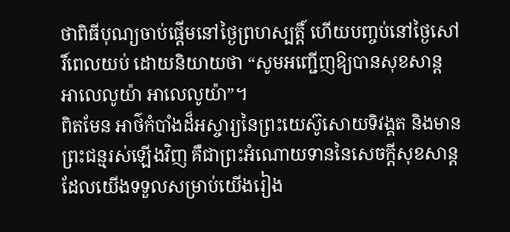ថាពិធីបុណ្យចាប់ផ្តើមនៅថ្ងៃព្រហស្បត្តិ៍ ហើយបញ្ចប់នៅថ្ងៃសៅរិ៍ពេលយប់ ដោយនិយាយថា “សូមអញ្ជើញឱ្យបានសុខសាន្ត អាលេលូយ៉ា អាលេលូយ៉ា”។
ពិតមែន អាថ៌កំបាំងដ៏អស្ចារ្យនៃព្រះយេស៊ូសោយទិវង្គត និងមានព្រះជន្មរស់ឡើងវិញ គឺជាព្រះអំណោយទាននៃសេចក្តីសុខសាន្ត ដែលយើងទទួលសម្រាប់យើងរៀង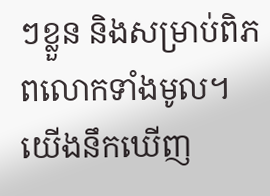ៗខ្លួន និងសម្រាប់ពិភពលោកទាំងមូល។ យើងនឹកឃើញ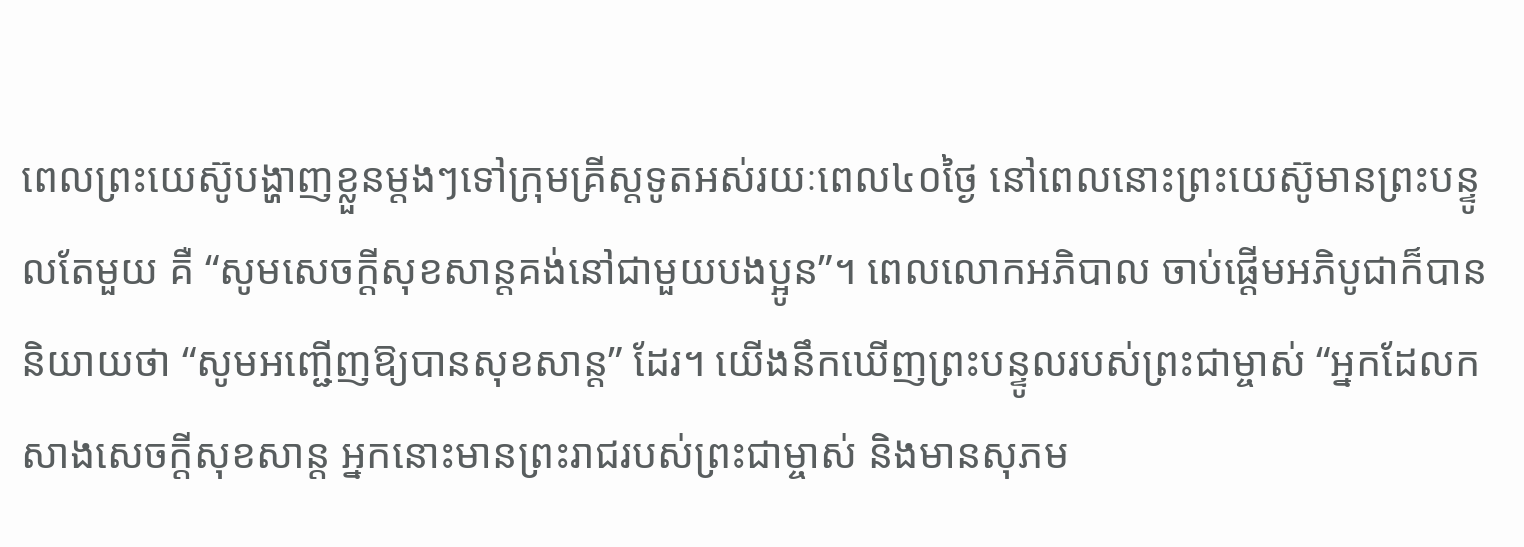ពេលព្រះយេស៊ូបង្ហាញខ្លួនម្តងៗទៅក្រុមគ្រីស្តទូតអស់រយៈពេល៤០ថ្ងៃ នៅពេលនោះព្រះយេស៊ូមានព្រះបន្ទូលតែមួយ គឺ “សូមសេចក្តីសុខសាន្តគង់នៅជាមួយបងប្អូន”។ ពេលលោកអភិបាល ចាប់ផ្តើមអភិបូជាក៏បាននិយាយថា “សូមអញ្ជើញឱ្យបានសុខសាន្ត” ដែរ។ យើងនឹកឃើញព្រះបន្ទូលរបស់ព្រះជាម្ចាស់ “អ្នកដែលកសាងសេចក្តីសុខសាន្ត អ្នកនោះមានព្រះរាជរបស់ព្រះជាម្ចាស់ និងមានសុភម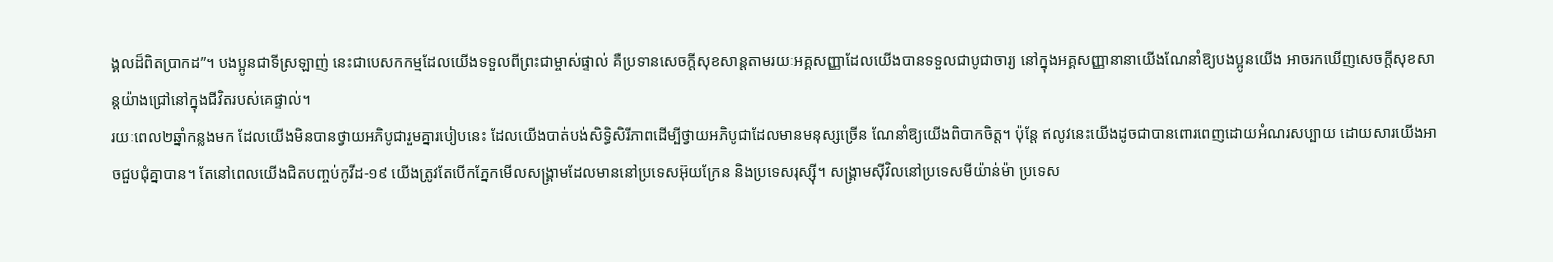ង្គលដ៏ពិតប្រាកដ”។ បងប្អូនជាទីស្រឡាញ់ នេះជាបេសកកម្មដែលយើងទទួលពីព្រះជាម្ចាស់ផ្ទាល់ គឺប្រទានសេចក្តីសុខសាន្តតាមរយៈអគ្គសញ្ញាដែលយើងបានទទួលជាបូជាចារ្យ នៅក្នុងអគ្គសញ្ញានានាយើងណែនាំឱ្យបងប្អូនយើង អាចរកឃើញសេចក្តីសុខសាន្តយ៉ាងជ្រៅនៅក្នុងជីវិតរបស់គេផ្ទាល់។
រយៈពេល២ឆ្នាំកន្លងមក ដែលយើងមិនបានថ្វាយអភិបូជារួមគ្នារបៀបនេះ ដែលយើងបាត់បង់សិទ្ធិសិរីភាពដើម្បីថ្វាយអភិបូជាដែលមានមនុស្សច្រើន ណែនាំឱ្យយើងពិបាកចិត្ត។ ប៉ុន្តែ ឥលូវនេះយើងដូចជាបានពោរពេញដោយអំណរសប្បាយ ដោយសារយើងអាចជួបជុំគ្នាបាន។ តែនៅពេលយើងជិតបញ្ចប់កូវីដ-១៩ យើងត្រូវតែបើកភ្នែកមើលសង្រ្គាមដែលមាននៅប្រទេសអ៊ុយក្រែន និងប្រទេសរុស្ស៊ី។ សង្រ្គាមស៊ីវិលនៅប្រទេសមីយ៉ាន់ម៉ា ប្រទេស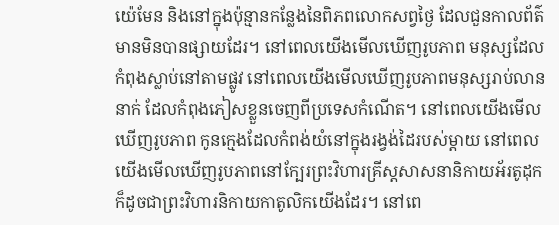យ៉េមែន និងនៅក្នុងប៉ុន្មានកន្លែងនៃពិភពលោកសព្វថ្ងៃ ដែលជួនកាលព័ត៌មានមិនបានផ្សាយដែរ។ នៅពេលយើងមើលឃើញរូបភាព មនុស្សដែលកំពុងស្លាប់នៅតាមផ្លូវ នៅពេលយើងមើលឃើញរូបភាពមនុស្សរាប់លាននាក់ ដែលកំពុងភៀសខ្លួនចេញពីប្រទេសកំណើត។ នៅពេលយើងមើលឃើញរូបភាព កូនក្មេងដែលកំពង់យំនៅក្នុងរង្វង់ដៃរបស់ម្តាយ នៅពេលយើងមើលឃើញរូបភាពនៅក្បែរព្រះវិហារគ្រីស្តសាសនានិកាយអ័រតូដុក ក៏ដូចជាព្រះវិហារនិកាយកាតូលិកយើងដែរ។ នៅពេ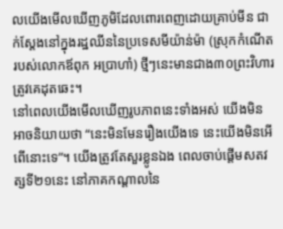លយើងមើលឃើញភូមិដែលពោរពេញដោយគ្រាប់មីន ជាក់ស្តែងនៅក្នុងរដ្ឋឈីននៃប្រទេសមីយ៉ាន់ម៉ា (ស្រុកកំណើតរបស់លោកឪពុក អប្រាហាំ) ថ្មីៗនេះមានជាង៣០ព្រះវិហារត្រូវគេដុតឆេះ។
នៅពេលយើងមើលឃើញរូបភាពនេះទាំងអស់ យើងមិនអាចនិយាយថា “នេះមិនមែនរឿងយើងទេ នេះយើងមិនអើពើនោះទេ”។ យើងត្រូវតែសួរខ្លូនឯង ពេលចាប់ផ្តើមសតវត្សទី២១នេះ នៅភាគកណ្តាលនៃ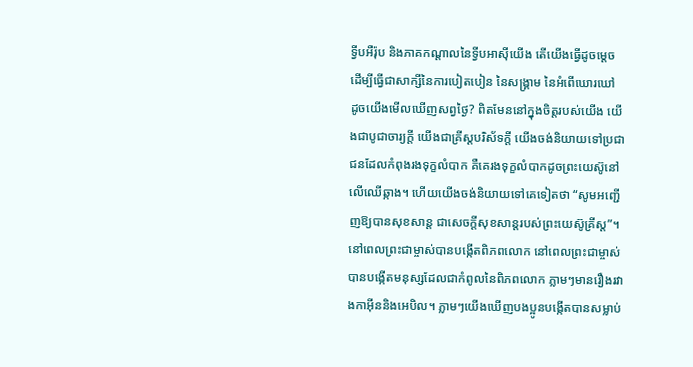ទ្វីបអឺរ៉ុប និងភាគកណ្តាលនៃទ្វីបអាស៊ីយើង តើយើងធ្វើដូចម្តេចដើម្បីធ្វើជាសាក្សីនៃការបៀតបៀន នៃសង្រ្គាម នៃអំពើឃោរឃៅ ដូចយើងមើលឃើញសព្វថ្ងៃ? ពិតមែននៅក្នុងចិត្តរបស់យើង យើងជាបូជាចារ្យក្តី យើងជាគ្រីស្តបរិស័ទក្តី យើងចង់និយាយទៅប្រជាជនដែលកំពុងរងទុក្ខលំបាក គឺគេរងទុក្ខលំបាកដូចព្រះយេស៊ូនៅលើឈើឆ្កាង។ ហើយយើងចង់និយាយទៅគេទៀតថា “សូមអញ្ជើញឱ្យបានសុខសាន្ត ជាសេចក្តីសុខសាន្តរបស់ព្រះយេស៊ូគ្រីស្ត”។
នៅពេលព្រះជាម្ចាស់បានបង្កើតពិភពលោក នៅពេលព្រះជាម្ចាស់បានបង្កើតមនុស្សដែលជាកំពូលនៃពិភពលោក ភ្លាមៗមានរឿងរវាងកាអ៊ីននិងអេបិល។ ភ្លាមៗយើងឃើញបងប្អូនបង្កើតបានសម្លាប់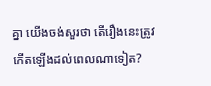គ្នា យើងចង់សួរថា តើរឿងនេះត្រូវកើតឡើងដល់ពេលណាទៀត?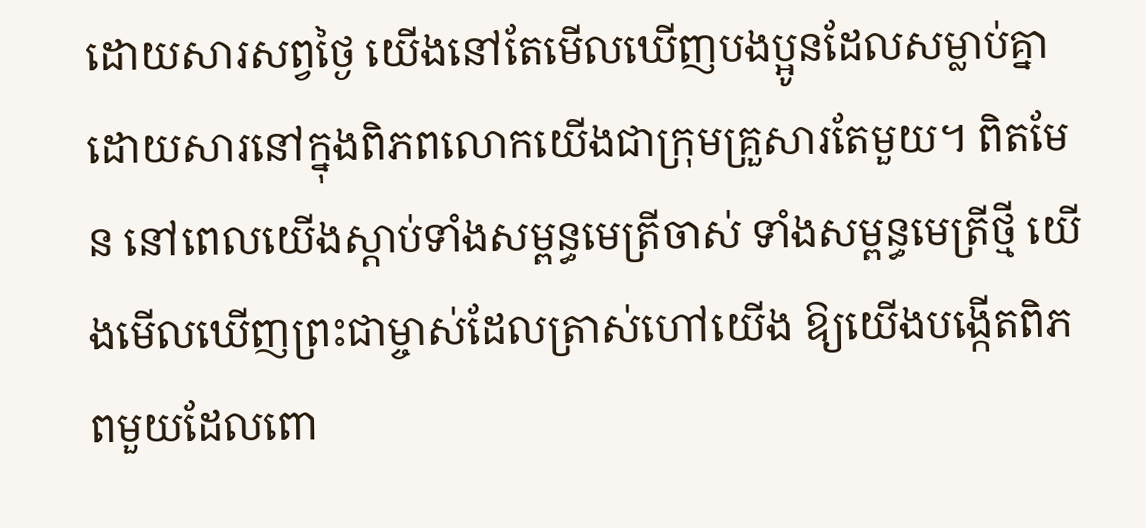ដោយសារសព្វថ្ងៃ យើងនៅតែមើលឃើញបងប្អូនដែលសម្លាប់គ្នា ដោយសារនៅក្នុងពិភពលោកយើងជាក្រុមគ្រួសារតែមួយ។ ពិតមែន នៅពេលយើងស្តាប់ទាំងសម្ពន្ធមេត្រីចាស់ ទាំងសម្ពន្ធមេត្រីថ្មី យើងមើលឃើញព្រះជាម្ចាស់ដែលត្រាស់ហៅយើង ឱ្យយើងបង្កើតពិភពមួយដែលពោ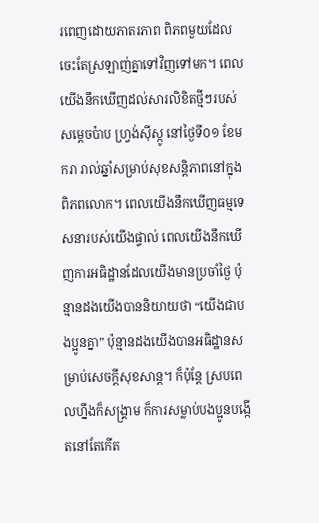រពេញដោយភាតរភាព ពិភពមួយដែលចេះតែស្រឡាញ់គ្នាទៅវិញទៅមក។ ពេលយើងនឹកឃើញដល់សារលិខិតថ្មីៗរបស់សម្តេចប៉ាប ហ្វ្រង់ស៊ីស្កូ នៅថ្ងៃទី០១ ខែមករា រាល់ឆ្នាំសម្រាប់សុខសន្តិភាពនៅក្នុងពិភពលោក។ ពេលយើងនឹកឃើញធម្មទេសនារបស់យើងផ្ទាល់ ពេលយើងនឹកឃើញការអធិដ្ឋានដែលយើងមានប្រចាំថ្ងៃ ប៉ុន្មានដងយើងបាននិយាយថា “យើងជាបងប្អូនគ្នា” ប៉ុន្មានដងយើងបានអធិដ្ឋានសម្រាប់សេចក្តីសុខសាន្ត។ ក៏ប៉ុន្តែ ស្របពេលហ្នឹងក៏សង្រ្គាម ក៏ការសម្លាប់បងប្អូនបង្កើតនៅតែកើត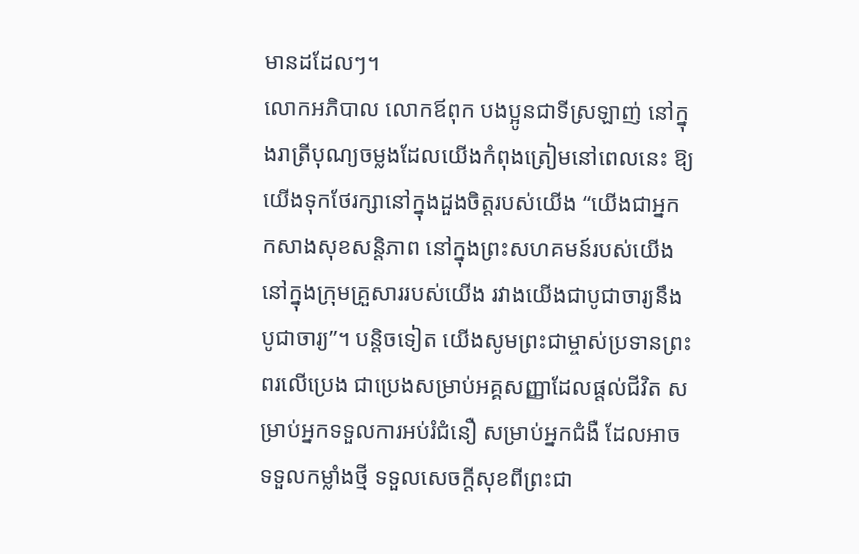មានដដែលៗ។
លោកអភិបាល លោកឪពុក បងប្អូនជាទីស្រឡាញ់ នៅក្នុងរាត្រីបុណ្យចម្លងដែលយើងកំពុងត្រៀមនៅពេលនេះ ឱ្យយើងទុកថែរក្សានៅក្នុងដួងចិត្តរបស់យើង “យើងជាអ្នកកសាងសុខសន្តិភាព នៅក្នុងព្រះសហគមន៍របស់យើង នៅក្នុងក្រុមគ្រួសាររបស់យើង រវាងយើងជាបូជាចារ្យនឹងបូជាចារ្យ”។ បន្តិចទៀត យើងសូមព្រះជាម្ចាស់ប្រទានព្រះពរលើប្រេង ជាប្រេងសម្រាប់អគ្គសញ្ញាដែលផ្តល់ជីវិត សម្រាប់អ្នកទទួលការអប់រំជំនឿ សម្រាប់អ្នកជំងឺ ដែលអាចទទួលកម្លាំងថ្មី ទទួលសេចក្តីសុខពីព្រះជា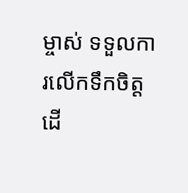ម្ចាស់ ទទួលការលើកទឹកចិត្ត ដើ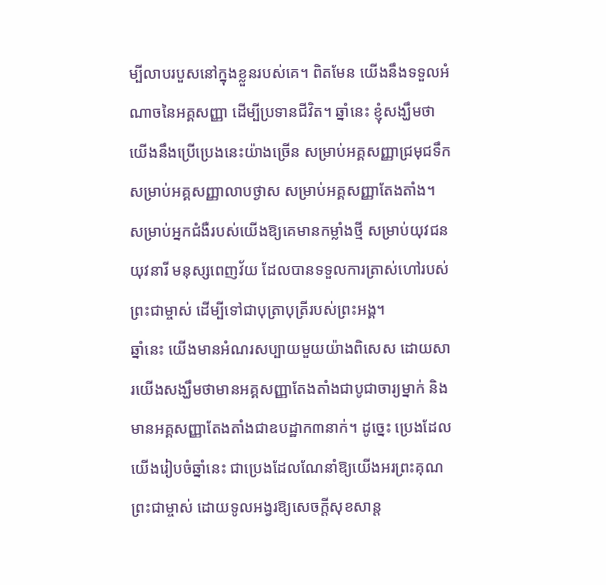ម្បីលាបរបួសនៅក្នុងខ្លួនរបស់គេ។ ពិតមែន យើងនឹងទទួលអំណាចនៃអគ្គសញ្ញា ដើម្បីប្រទានជីវិត។ ឆ្នាំនេះ ខ្ញុំសង្ឃឹមថាយើងនឹងប្រើប្រេងនេះយ៉ាងច្រើន សម្រាប់អគ្គសញ្ញាជ្រមុជទឹក សម្រាប់អគ្គសញ្ញាលាបថ្ងាស សម្រាប់អគ្គសញ្ញាតែងតាំង។ សម្រាប់អ្នកជំងឺរបស់យើងឱ្យគេមានកម្លាំងថ្មី សម្រាប់យុវជនយុវនារី មនុស្សពេញវ័យ ដែលបានទទួលការត្រាស់ហៅរបស់ព្រះជាម្ចាស់ ដើម្បីទៅជាបុត្រាបុត្រីរបស់ព្រះអង្គ។
ឆ្នាំនេះ យើងមានអំណរសប្បាយមួយយ៉ាងពិសេស ដោយសារយើងសង្ឃឹមថាមានអគ្គសញ្ញាតែងតាំងជាបូជាចារ្យម្នាក់ និងមានអគ្គសញ្ញាតែងតាំងជាឧបដ្ឋាក៣នាក់។ ដូច្នេះ ប្រេងដែលយើងរៀបចំឆ្នាំនេះ ជាប្រេងដែលណែនាំឱ្យយើងអរព្រះគុណព្រះជាម្ចាស់ ដោយទូលអង្វរឱ្យសេចក្តីសុខសាន្ត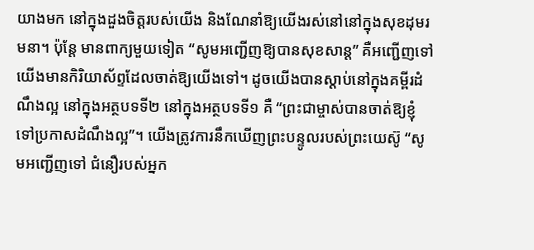យាងមក នៅក្នុងដួងចិត្តរបស់យើង និងណែនាំឱ្យយើងរស់នៅនៅក្នុងសុខដុមរមនា។ ប៉ុន្តែ មានពាក្យមួយទៀត “សូមអញ្ជើញឱ្យបានសុខសាន្ត” គឺអញ្ជើញទៅ យើងមានកិរិយាស័ព្ទដែលចាត់ឱ្យយើងទៅ។ ដូចយើងបានស្តាប់នៅក្នុងគម្ពីរដំណឹងល្អ នៅក្នុងអត្ថបទទី២ នៅក្នុងអត្ថបទទី១ គឺ “ព្រះជាម្ចាស់បានចាត់ឱ្យខ្ញុំទៅប្រកាសដំណឹងល្អ”។ យើងត្រូវការនឹកឃើញព្រះបន្ទូលរបស់ព្រះយេស៊ូ “សូមអញ្ជើញទៅ ជំនឿរបស់អ្នក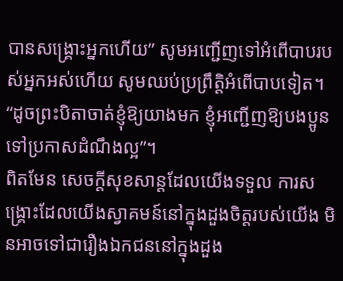បានសង្រ្គោះអ្នកហើយ” សូមអញ្ជើញទៅអំពើបាបរបស់អ្នកអស់ហើយ សូមឈប់ប្រព្រឹត្តិអំពើបាបទៀត។ “ដូចព្រះបិតាចាត់ខ្ញុំឱ្យយាងមក ខ្ញុំអញ្ជើញឱ្យបងប្អូនទៅប្រកាសដំណឹងល្អ”។
ពិតមែន សេចក្តីសុខសាន្តដែលយើងទទួល ការសង្រ្គោះដែលយើងស្វាគមន៍នៅក្នុងដួងចិត្តរបស់យើង មិនអាចទៅជារឿងឯកជននៅក្នុងដួង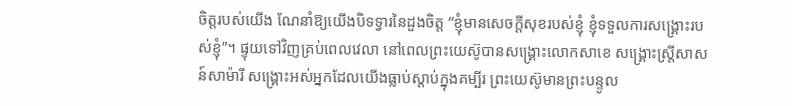ចិត្តរបស់យើង ណែនាំឱ្យយើងបិទទ្វារនៃដួងចិត្ត “ខ្ញុំមានសេចក្តីសុខរបស់ខ្ញុំ ខ្ញុំទទួលការសង្រ្គោះរបស់ខ្ញុំ”។ ផ្ទុយទៅវិញគ្រប់ពេលវេលា នៅពេលព្រះយេស៊ូបានសង្រ្គោះលោកសាខេ សង្រ្គោះស្ត្រីសាសន៍សាម៉ារី សង្រ្គោះអស់អ្នកដែលយើងធ្លាប់ស្តាប់ក្នុងគម្បីរ ព្រះយេស៊ូមានព្រះបន្ទូល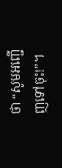ថា “សូមអញ្ជើញទៅចុះ!”។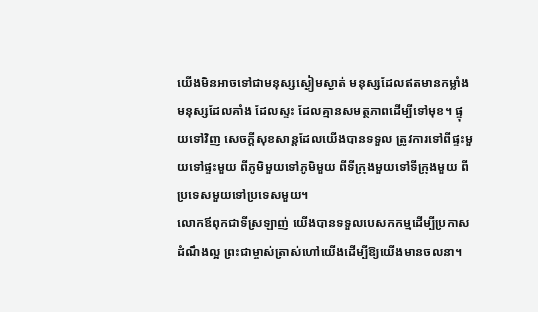យើងមិនអាចទៅជាមនុស្សស្ងៀមស្ងាត់ មនុស្សដែលឥតមានកម្លាំង មនុស្សដែលគាំង ដែលស្ទះ ដែលគ្មានសមត្ថភាពដើម្បីទៅមុខ។ ផ្ទុយទៅវិញ សេចក្តីសុខសាន្តដែលយើងបានទទួល ត្រូវការទៅពីផ្ទះមួយទៅផ្ទះមួយ ពីភូមិមួយទៅភូមិមួយ ពីទីក្រុងមួយទៅទីក្រុងមួយ ពីប្រទេសមួយទៅប្រទេសមួយ។
លោកឪពុកជាទីស្រឡាញ់ យើងបានទទួលបេសកកម្មដើម្បីប្រកាសដំណឹងល្អ ព្រះជាម្ចាស់ត្រាស់ហៅយើងដើម្បីឱ្យយើងមានចលនា។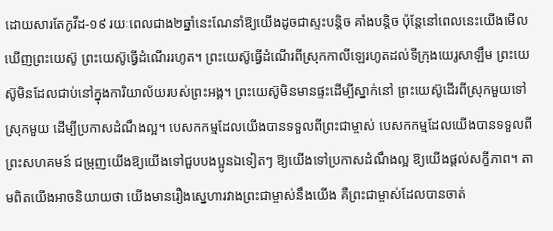ដោយសារតែកូវីដ-១៩ រយៈពេលជាង២ឆ្នាំនេះណែនាំឱ្យយើងដូចជាស្ទះបន្តិច គាំងបន្តិច ប៉ុន្តែនៅពេលនេះយើងមើលឃើញព្រះយេស៊ូ ព្រះយេស៊ូធ្វើដំណើររហូត។ ព្រះយេស៊ូធ្វើដំណើរពីស្រុកកាលីឡេរហូតដល់ទីក្រុងយេរូសាឡឹម ព្រះយេស៊ូមិនដែលជាប់នៅក្នុងការិយាល័យរបស់ព្រះអង្គ។ ព្រះយេស៊ូមិនមានផ្ទះដើម្បីស្នាក់នៅ ព្រះយេស៊ូដើរពីស្រុកមួយទៅស្រុកមួយ ដើម្បីប្រកាសដំណឹងល្អ។ បេសកកម្មដែលយើងបានទទួលពីព្រះជាម្ចាស់ បេសកកម្មដែលយើងបានទទួលពីព្រះសហគមន៍ ជម្រុញយើងឱ្យយើងទៅជួបបងប្អូនឯទៀតៗ ឱ្យយើងទៅប្រកាសដំណឹងល្អ ឱ្យយើងផ្តល់សក្ខីភាព។ តាមពិតយើងអាចនិយាយថា យើងមានរឿងស្នេហារវាងព្រះជាម្ចាស់នឹងយើង គឺព្រះជាម្ចាស់ដែលបានចាត់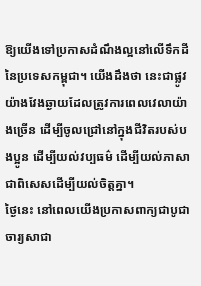ឱ្យយើងទៅប្រកាសដំណឹងល្អនៅលើទឹកដីនៃប្រទេសកម្ពុជា។ យើងដឹងថា នេះជាផ្លូវយ៉ាងវែងឆ្ងាយដែលត្រូវការពេលវេលាយ៉ាងច្រើន ដើម្បីចូលជ្រៅនៅក្នុងជីវិតរបស់បងប្អូន ដើម្បីយល់វប្បធម៌ ដើម្បីយល់ភាសា ជាពិសេសដើម្បីយល់ចិត្តគ្នា។
ថ្ងៃនេះ នៅពេលយើងប្រកាសពាក្យជាបូជាចារ្យសាជា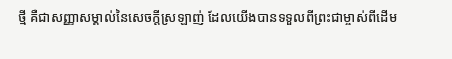ថ្មី គឺជាសញ្ញាសម្គាល់នៃសេចក្តីស្រឡាញ់ ដែលយើងបានទទួលពីព្រះជាម្ចាស់ពីដើម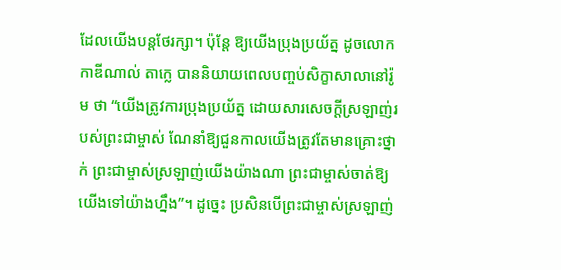ដែលយើងបន្តថែរក្សា។ ប៉ុន្តែ ឱ្យយើងប្រុងប្រយ័ត្ន ដូចលោកកាឌីណាល់ តាក្លេ បាននិយាយពេលបញ្ចប់សិក្ខាសាលានៅរ៉ូម ថា “យើងត្រូវការប្រុងប្រយ័ត្ន ដោយសារសេចក្តីស្រឡាញ់របស់ព្រះជាម្ចាស់ ណែនាំឱ្យជួនកាលយើងត្រូវតែមានគ្រោះថ្នាក់ ព្រះជាម្ចាស់ស្រឡាញ់យើងយ៉ាងណា ព្រះជាម្ចាស់ចាត់ឱ្យយើងទៅយ៉ាងហ្នឹង”។ ដូច្នេះ ប្រសិនបើព្រះជាម្ចាស់ស្រឡាញ់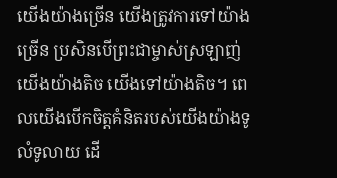យើងយ៉ាងច្រើន យើងត្រូវការទៅយ៉ាងច្រើន ប្រសិនបើព្រះជាម្ចាស់ស្រឡាញ់យើងយ៉ាងតិច យើងទៅយ៉ាងតិច។ ពេលយើងបើកចិត្តគំនិតរបស់យើងយ៉ាងទូលំទូលាយ ដើ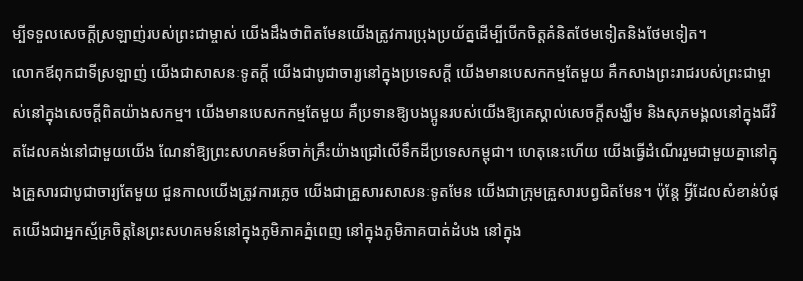ម្បីទទួលសេចក្តីស្រឡាញ់របស់ព្រះជាម្ចាស់ យើងដឹងថាពិតមែនយើងត្រូវការប្រុងប្រយ័ត្នដើម្បីបើកចិត្តគំនិតថែមទៀតនិងថែមទៀត។
លោកឪពុកជាទីស្រឡាញ់ យើងជាសាសនៈទូតក្តី យើងជាបូជាចារ្យនៅក្នុងប្រទេសក្តី យើងមានបេសកកម្មតែមួយ គឺកសាងព្រះរាជរបស់ព្រះជាម្ចាស់នៅក្នុងសេចក្តីពិតយ៉ាងសកម្ម។ យើងមានបេសកកម្មតែមួយ គឺប្រទានឱ្យបងប្អូនរបស់យើងឱ្យគេស្គាល់សេចក្តីសង្ឃឹម និងសុភមង្គលនៅក្នុងជីវិតដែលគង់នៅជាមួយយើង ណែនាំឱ្យព្រះសហគមន៍ចាក់គ្រឹះយ៉ាងជ្រៅលើទឹកដីប្រទេសកម្ពុជា។ ហេតុនេះហើយ យើងធ្វើដំណើររួមជាមួយគ្នានៅក្នុងគ្រួសារជាបូជាចារ្យតែមួយ ជួនកាលយើងត្រូវការភ្លេច យើងជាគ្រួសារសាសនៈទូតមែន យើងជាក្រុមគ្រួសារបព្វជិតមែន។ ប៉ុន្តែ អ្វីដែលសំខាន់បំផុតយើងជាអ្នកស្ម័គ្រចិត្តនៃព្រះសហគមន៍នៅក្នុងភូមិភាគភ្នំពេញ នៅក្នុងភូមិភាគបាត់ដំបង នៅក្នុង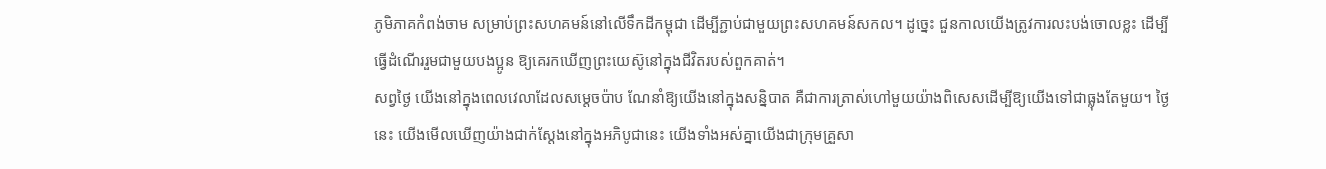ភូមិភាគកំពង់ចាម សម្រាប់ព្រះសហគមន៍នៅលើទឹកដីកម្ពុជា ដើម្បីភ្ជាប់ជាមួយព្រះសហគមន៍សកល។ ដូច្នេះ ជួនកាលយើងត្រូវការលះបង់ចោលខ្លះ ដើម្បីធ្វើដំណើររួមជាមួយបងប្អូន ឱ្យគេរកឃើញព្រះយេស៊ូនៅក្នុងជីវិតរបស់ពួកគាត់។
សព្វថ្ងៃ យើងនៅក្នុងពេលវេលាដែលសម្តេចប៉ាប ណែនាំឱ្យយើងនៅក្នុងសន្និបាត គឺជាការត្រាស់ហៅមួយយ៉ាងពិសេសដើម្បីឱ្យយើងទៅជាធ្លុងតែមួយ។ ថ្ងៃនេះ យើងមើលឃើញយ៉ាងជាក់ស្តែងនៅក្នុងអភិបូជានេះ យើងទាំងអស់គ្នាយើងជាក្រុមគ្រួសា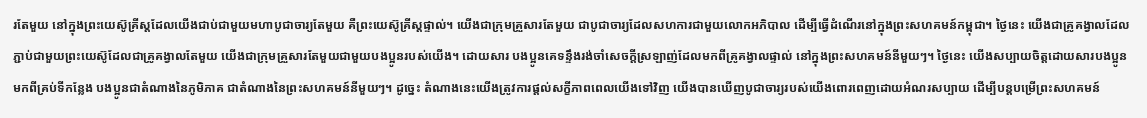រតែមួយ នៅក្នុងព្រះយេស៊ូគ្រីស្តដែលយើងជាប់ជាមួយមហាបូជាចារ្យតែមួយ គឺព្រះយេស៊ូគ្រីស្តផ្ទាល់។ យើងជាក្រុមគ្រួសារតែមួយ ជាបូជាចារ្យដែលសហការជាមួយលោកអភិបាល ដើម្បីធ្វើដំណើរនៅក្នុងព្រះសហគមន៍កម្ពុជា។ ថ្ងៃនេះ យើងជាគ្រូគង្វាលដែលភ្ជាប់ជាមួយព្រះយេស៊ូដែលជាគ្រូគង្វាលតែមួយ យើងជាក្រុមគ្រួសារតែមួយជាមួយបងប្អូនរបស់យើង។ ដោយសារ បងប្អូនគេទន្ទឹងរង់ចាំសេចក្តីស្រឡាញ់ដែលមកពីគ្រូគង្វាលផ្ទាល់ នៅក្នុងព្រះសហគមន៍នីមួយៗ។ ថ្ងៃនេះ យើងសប្បាយចិត្តដោយសារបងប្អូនមកពីគ្រប់ទីកន្លែង បងប្អូនជាតំណាងនៃភូមិភាគ ជាតំណាងនៃព្រះសហគមន៍នីមួយៗ។ ដូច្នេះ តំណាងនេះយើងត្រូវការផ្តល់សក្ខីភាពពេលយើងទៅវិញ យើងបានឃើញបូជាចារ្យរបស់យើងពោរពេញដោយអំណរសប្បាយ ដើម្បីបន្តបម្រើព្រះសហគមន៍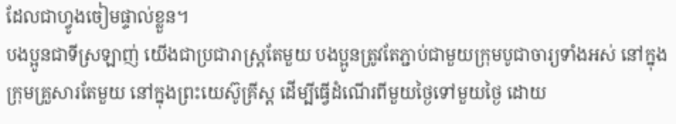ដែលជាហ្វូងចៀមផ្ទាល់ខ្លួន។
បងប្អូនជាទីស្រឡាញ់ យើងជាប្រជារាស្ត្រតែមួយ បងប្អូនត្រូវតែភ្ជាប់ជាមួយក្រុមបូជាចារ្យទាំងអស់ នៅក្នុងក្រុមគ្រួសារតែមួយ នៅក្នុងព្រះយេស៊ូគ្រីស្ត ដើម្បីធ្វើដំណើរពីមួយថ្ងៃទៅមួយថ្ងៃ ដោយ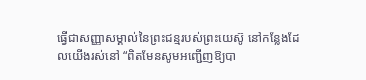ធ្វើជាសញ្ញាសម្គាល់នៃព្រះជន្មរបស់ព្រះយេស៊ូ នៅកន្លែងដែលយើងរស់នៅ “ពិតមែនសូមអញ្ជើញឱ្យបា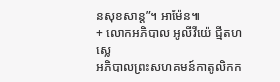នសុខសាន្ត”។ អាម៉ែន៕
+ លោកអភិបាល អូលីវីយ៉េ ជ្មីតហស្លេ
អភិបាលព្រះសហគមន៍កាតូលិកក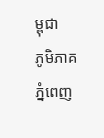ម្ពុជា
ភូមិភាគភ្នំពេញ